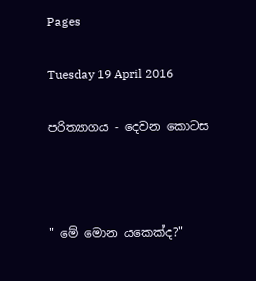Pages

Tuesday 19 April 2016

ප‍රිත්‍යාගය - දෙවන කොටස



" මේ මොන යකෙක්ද?"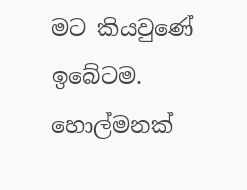මට කියවුණේ ඉබේටම. හොල්මනක්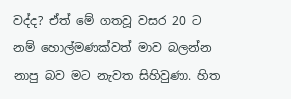වද්ද? ඒත් මේ ගතවූ වසර 20 ට නම් හොල්මණක්වත් මාව බලන්න නාපු බව මට නැවත සිහිවුණා. හිත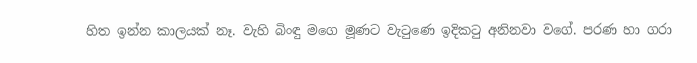හිත ඉන්න කාලයක් නෑ. වැහි බිංඳු මගෙ මූණට වැටුණෙ ඉදිකටු අනිනවා වගේ. පරණ හා ගරා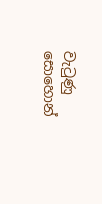වැටුණු සොහොන්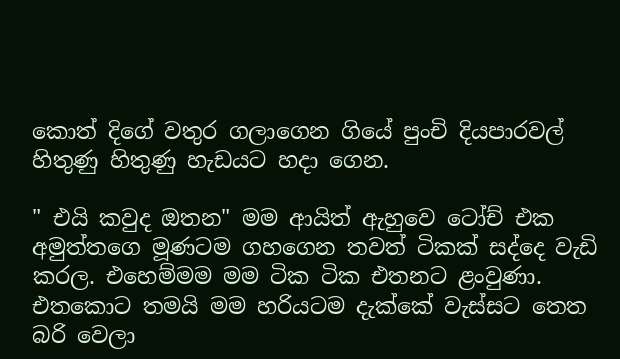කොත් දිගේ වතුර ගලාගෙන ගියේ පුංචි දියපාරවල් හිතුණු හිතුණු හැඩයට හදා ගෙන.

" එයි කවුද ඔතන" මම ආයිත් ඇහුවෙ ටෝච් එක අමුත්තගෙ මූණටම ගහගෙන තවත් ටිකක් සද්දෙ වැඩි කරල. එහෙම්මම මම ටික ටික එතනට ළංවුණා. එතකොට තමයි මම හරියටම දැක්කේ වැස්සට තෙත බරි වෙලා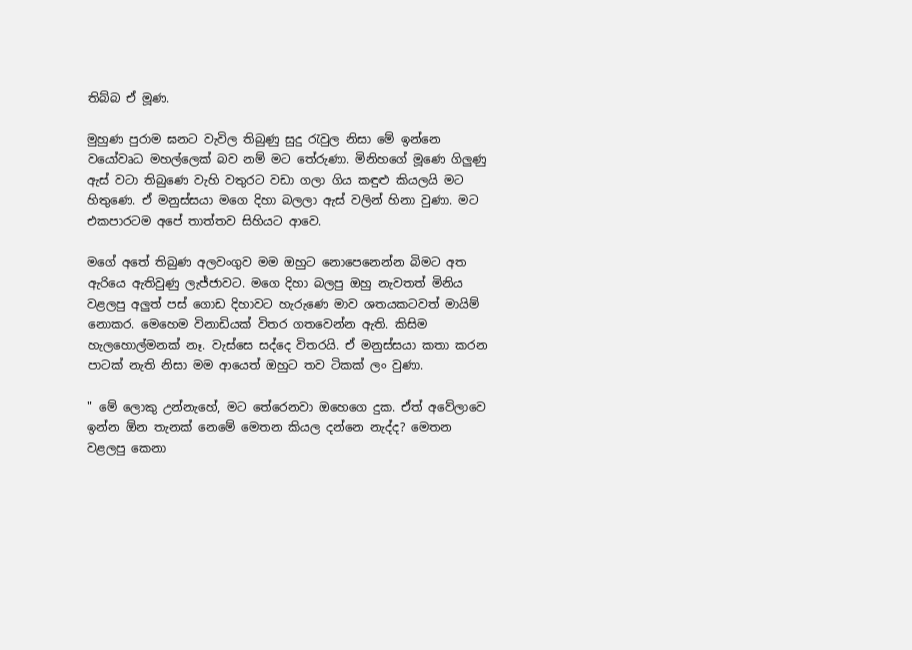තිබ්බ ඒ මූණ.

මුහුණ පුරාම ඝනට වැවිල තිබුණු සුදු රැවුල නිසා මේ ඉන්නෙ වයෝවෘධ මහල්ලෙක් බව නම් මට තේරුණා. මිනිහගේ මූණෙ ගිලුණු ඇස් වටා තිබුණෙ වැහි වතුරට වඩා ගලා ගිය කඳුළු කියලයි මට හිතුණෙ. ඒ මනුස්සයා මගෙ දිහා බලලා ඇස් වලින් හිනා වුණා. මට එකපාරටම අපේ තාත්තව සිහියට ආවෙ.

මගේ අතේ තිබුණ අලවංගුව මම ඔහුට නොපෙනෙන්න බිමට අත ඇරියෙ ඇතිවුණු ලැජ්ජාවට. මගෙ දිහා බලපු ඔහු නැවතත් මිනිය වළලපු අලුත් පස් ගොඩ දිහාවට හැරුණෙ මාව ශතයකටවත් මායිම් නොකර. මෙහෙම විනාඩියක් විතර ගතවෙන්න ඇති. කිසිම හැලහොල්මනක් නෑ. වැස්සෙ සද්දෙ විතරයි. ඒ මනුස්සයා කතා කරන පාටක් නැති නිසා මම ආයෙත් ඔහුට තව ටිකක් ලං වුණා.

" මේ ලොකු උන්නැහේ, මට තේරෙනවා ඔහෙගෙ දුක. ඒත් අවේලාවෙ ඉන්න ඕන තැනක් නෙමේ මෙතන කියල දන්නෙ නැද්ද? මෙතන වළලපු කෙනා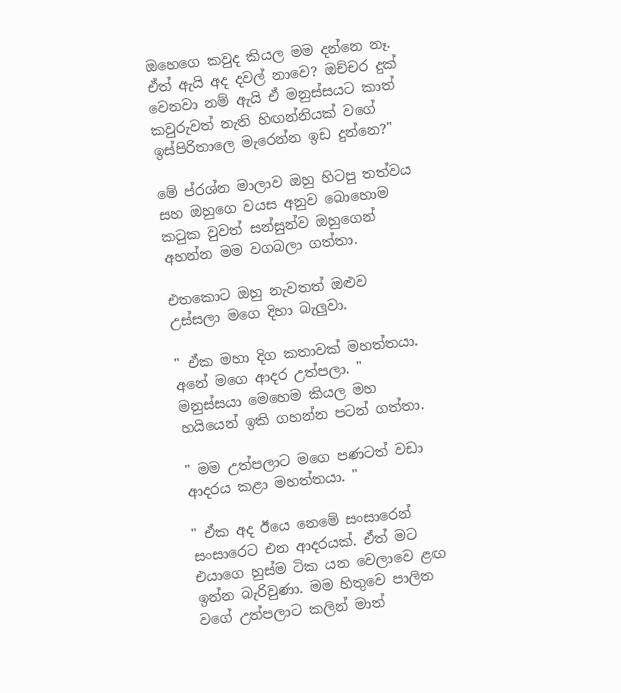ඔහෙගෙ කවුද කියල මම දන්නෙ නෑ. ඒත් ඇයි අද දවල් නාවෙ? ඔච්චර දුක් වෙනවා නම් ඇයි ඒ මනුස්සයට කාත් කවුරුවත් නැති හිඟන්නියක් වගේ ඉස්පිරිතාලෙ මැරෙන්න ඉඩ දුන්නෙ?"

මේ ප්රශ්න මාලාව ඔහු හිටපු තත්වය සහ ඔහුගෙ වයස අනුව බොහොම කටුක වුවත් සන්සුන්ව ඔහුගෙන් අහන්න මම වගබලා ගත්තා.

එතකොට ඔහු නැවතත් ඔළුව උස්සලා මගෙ දිහා බැලුවා.

" ඒක මහා දිග කතාවක් මහත්තයා. අනේ මගෙ ආදර උත්පලා. " මනුස්සයා මෙහෙම කියල මහ හයියෙන් ඉකි ගහන්න පටන් ගත්තා.

" මම උත්පලාට මගෙ පණටත් වඩා ආදරය කළා මහත්තයා. "

" ඒක අද ඊයෙ නෙමේ සංසාරෙන් සංසාරෙට එන ආදරයක්. ඒත් මට එයාගෙ හුස්ම ටික යන වෙලාවෙ ළඟ ඉන්න බැරිවුණා. මම හිතුවෙ පාලිත වගේ උත්පලාට කලින් මාත්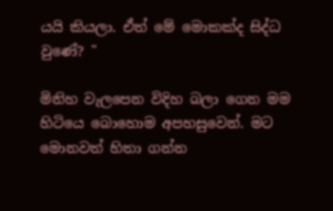යයි කියලා. ඒත් මේ මොකක්ද සිද්ධ වුණේ? "

මිනිහ වැලපෙන විදිහ බලා ගෙන මම හිටියෙ බොහොම අපහසුවෙන්. මට මොනවත් හිතා ගන්න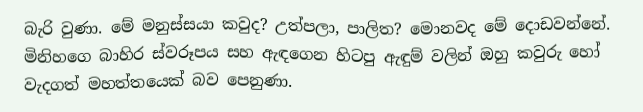බැරි වුණා. මේ මනුස්සයා කවුද? උත්පලා, පාලිත? මොනවද මේ දොඩවන්නේ. මිනිහගෙ බාහිර ස්වරූපය සහ ඇඳගෙන හිටපු ඇඳුම් වලින් ඔහු කවුරු හෝ වැදගත් මහත්තයෙක් බව පෙනුණා.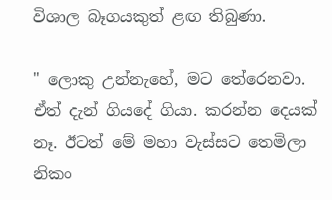විශාල බෑගයකුත් ළඟ තිබුණා.

" ලොකු උන්නැහේ, මට තේරෙනවා. ඒත් දැන් ගියදේ ගියා. කරන්න දෙයක් නෑ. ඊටත් මේ මහා වැස්සට තෙමිලා නිකං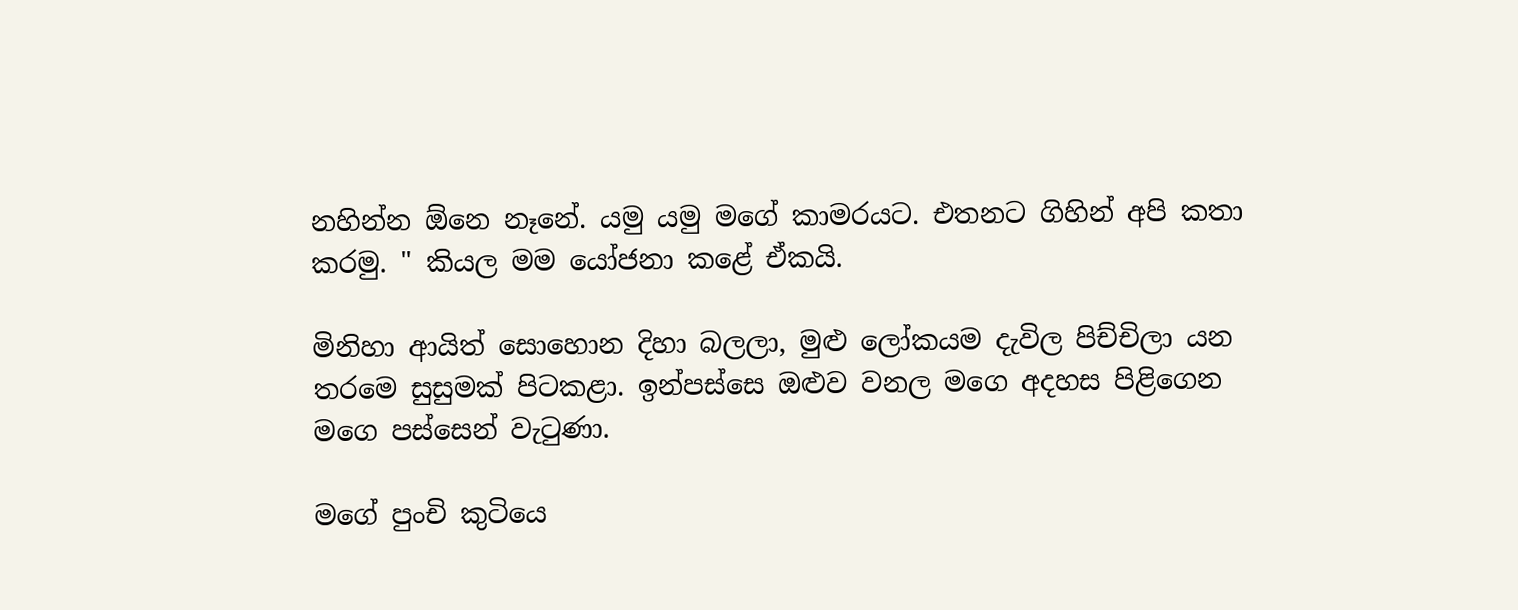නහින්න ඕනෙ නෑනේ. යමු යමු මගේ කාමරයට. එතනට ගිහින් අපි කතා කරමු. " කියල මම යෝජනා කළේ ඒකයි.

මිනිහා ආයිත් සොහොන දිහා බලලා, මුළු ලෝකයම දැවිල පිච්චිලා යන තරමෙ සුසුමක් පිටකළා. ඉන්පස්සෙ ඔළුව වනල මගෙ අදහස පිළිගෙන මගෙ පස්සෙන් වැටුණා.

මගේ පුංචි කුටියෙ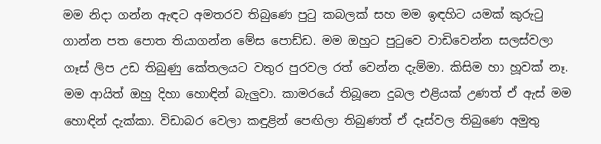මම නිදා ගන්න ඇඳට අමතරව තිබුණෙ පුටු කබලක් සහ මම ඉඳහිට යමක් කුරුටු ගාන්න පත පොත තියාගන්න මේස පොඩ්ඩ. මම ඔහුට පුටුවෙ වාඩිවෙන්න සලස්වලා ගෑස් ලිප උඩ තිබුණු කේතලයට වතුර පුරවල රත් වෙන්න දැම්මා. කිසිම හා හූවක් නෑ. මම ආයිත් ඔහු දිහා හොඳින් බැලුවා. කාමරයේ තිබූනෙ දුබල එළියක් උණත් ඒ ඇස් මම හොඳින් දැක්කා. විඩාබර වෙලා කඳුළින් පෙඟිලා තිබුණත් ඒ දෑස්වල තිබුණෙ අමුතු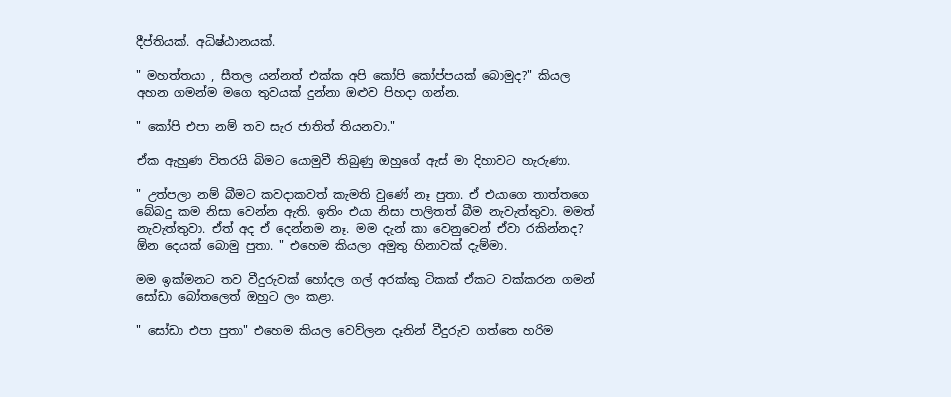දීප්තියක්. අධිෂ්ඨානයක්.

" මහත්තයා , සීතල යන්නත් එක්ක අපි කෝපි කෝප්පයක් බොමුද?" කියල අහන ගමන්ම මගෙ තුවයක් දුන්නා ඔළුව පිහදා ගන්න.

" කෝපි එපා නම් තව සැර ජාතිත් තියනවා."

ඒක ඇහුණ විතරයි බිමට යොමුවී තිබුණු ඔහුගේ ඇස් මා දිහාවට හැරුණා.

" උත්පලා නම් බීමට කවදාකවත් කැමති වුණේ නෑ පුතා. ඒ එයාගෙ තාත්තගෙ බේබදු කම නිසා වෙන්න ඇති. ඉතිං එයා නිසා පාලිතත් බීම නැවැත්තුවා. මමත් නැවැත්තුවා. ඒත් අද ඒ දෙන්නම නෑ. මම දැන් කා වෙනුවෙන් ඒවා රකින්නද? ඕන දෙයක් බොමු පුතා. " එහෙම කියලා අමුතු හිනාවක් දැම්මා.

මම ඉක්මනට තව වීදුරුවක් හෝදල ගල් අරක්කු ටිකක් ඒකට වක්කරන ගමන් සෝඩා බෝතලෙත් ඔහුට ලං කළා.

" සෝඩා එපා පුතා" එහෙම කියල වෙව්ලන දෑතින් වීදුරුව ගත්තෙ හරිම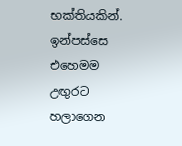භක්තියකින්. ඉන්පස්සෙ එහෙමම උඟුරට හලාගෙන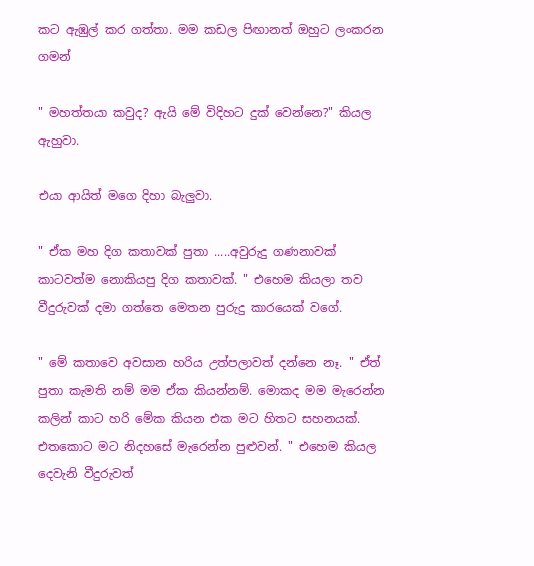කට ඇඹුල් කර ගත්තා. මම කඩල පිඟානත් ඔහුට ලංකරන ගමන්

" මහත්තයා කවුද? ඇයි මේ විදිහට දුක් වෙන්නෙ?" කියල ඇහුවා.

එයා ආයිත් මගෙ දිහා බැලුවා.

" ඒක මහ දිග කතාවක් පුතා .....අවුරුදු ගණනාවක් කාටවත්ම නොකියපු දිග කතාවක්. " එහෙම කියලා තව වීදුරුවක් දමා ගත්තෙ මෙතන පුරුදු කාරයෙක් වගේ.

" මේ කතාවෙ අවසාන හරිය උත්පලාවත් දන්නෙ නෑ. " ඒත් පුතා කැමති නම් මම ඒක කියන්නම්. මොකද මම මැරෙන්න කලින් කාට හරි මේක කියන එක මට හිතට සහනයක්. එතකොට මට නිදහසේ මැරෙන්න පුළුවන්. " එහෙම කියල දෙවැනි වීදුරුවත්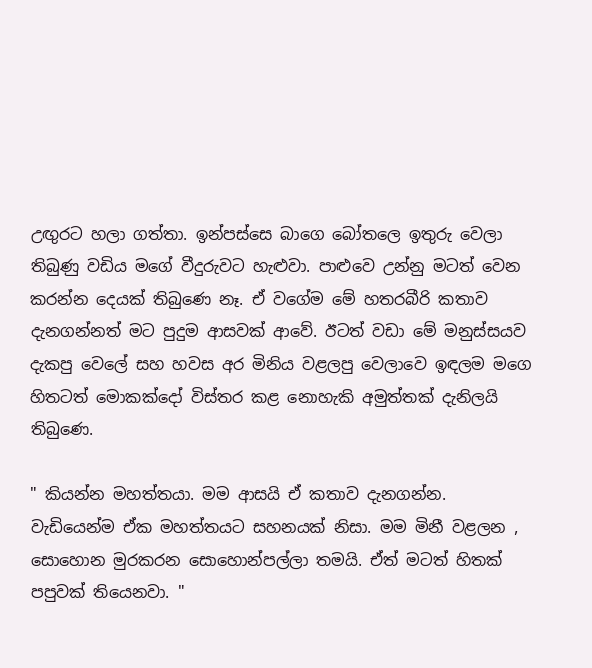උඟුරට හලා ගත්තා. ඉන්පස්සෙ බාගෙ බෝතලෙ ඉතුරු වෙලා තිබුණු වඩිය මගේ වීදුරුවට හැළුවා. පාළුවෙ උන්නු මටත් වෙන කරන්න දෙයක් තිබුණෙ නෑ. ඒ වගේම මේ හතරබීරි කතාව දැනගන්නත් මට පුදුම ආසවක් ආවේ. ඊටත් වඩා මේ මනුස්සයව දැකපු වෙලේ සහ හවස අර මිනිය වළලපු වෙලාවෙ ඉඳලම මගෙ හිතටත් මොකක්දෝ විස්තර කළ නොහැකි අමුත්තක් දැනිලයි තිබුණෙ.

" කියන්න මහත්තයා. මම ආසයි ඒ කතාව දැනගන්න. වැඩියෙන්ම ඒක මහත්තයට සහනයක් නිසා. මම මිනී වළලන , සොහොන මුරකරන සොහොන්පල්ලා තමයි. ඒත් මටත් හිතක් පපුවක් තියෙනවා. "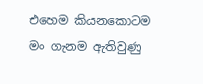එහෙම කියනකොටම මං ගැනම ඇතිවුණු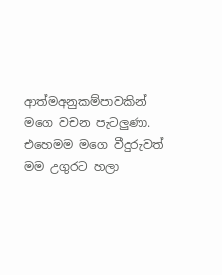ආත්මඅනුකම්පාවකින් මගෙ වචන පැටලුණා. එහෙමම මගෙ වීදුරුවත් මම උගුරට හලා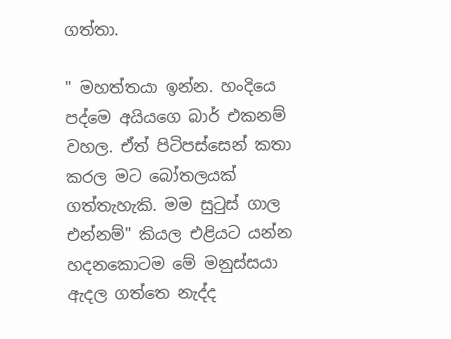ගත්තා.

" මහත්තයා ඉන්න. හංදියෙ පද්මෙ අයියගෙ බාර් එකනම් වහල. ඒත් පිටිපස්සෙන් කතා කරල මට බෝතලයක් ගත්තැහැකි. මම සුටුස් ගාල එන්නම්" කියල එළියට යන්න හදනකොටම මේ මනුස්සයා ඇදල ගත්තෙ නැද්ද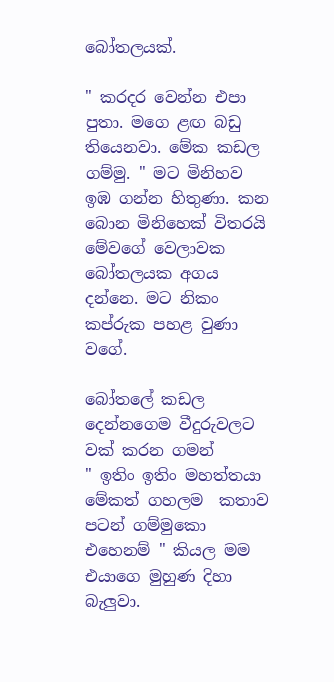බෝතලයක්.

" කරදර වෙන්න එපා පුතා. මගෙ ළඟ බඩු තියෙනවා. මේක කඩල ගම්මු. " මට මිනිහව ඉඹ ගන්න හිතුණා. කන බොන මිනිහෙක් විතරයි මේවගේ වෙලාවක බෝතලයක අගය දන්නෙ. මට නිකං කප්රුක පහළ වුණා වගේ.

බෝතලේ කඩල දෙන්නගෙම වීදුරුවලට වක් කරන ගමන්
" ඉතිං ඉතිං මහත්තයා මේකත් ගහලම  කතාව පටන් ගම්මුකො එහෙනම් " කියල මම එයාගෙ මුහුණ දිහා බැලුවා.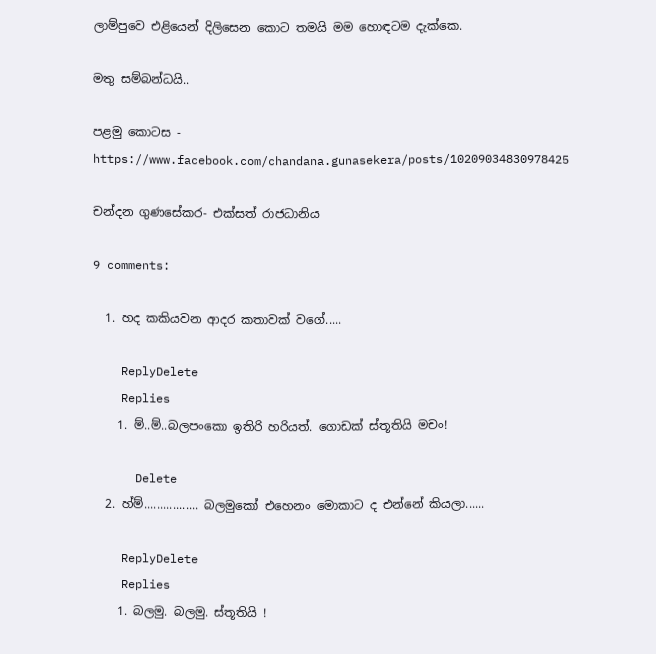ලාම්පුවෙ එළියෙන් දිලිසෙන කොට තමයි මම හොඳටම දැක්කෙ.

මතු සම්බන්ධයි..

පළමු කොටස - https://www.facebook.com/chandana.gunasekera/posts/10209034830978425

චන්දන ගුණසේකර- එක්සත් රාජධානිය

9 comments:

  1. හද කකියවන ආදර කතාවක් වගේ.....

    ReplyDelete
    Replies
    1. ම්..ම්..බලපංකො ඉතිරි හරියත්. ගොඩක් ස්තූතියි මචං!

      Delete
  2. හ්ම්................. බලමුකෝ එහෙනං මොකාට ද එන්නේ කියලා......

    ReplyDelete
    Replies
    1. බලමු. බලමු. ස්තූතියි !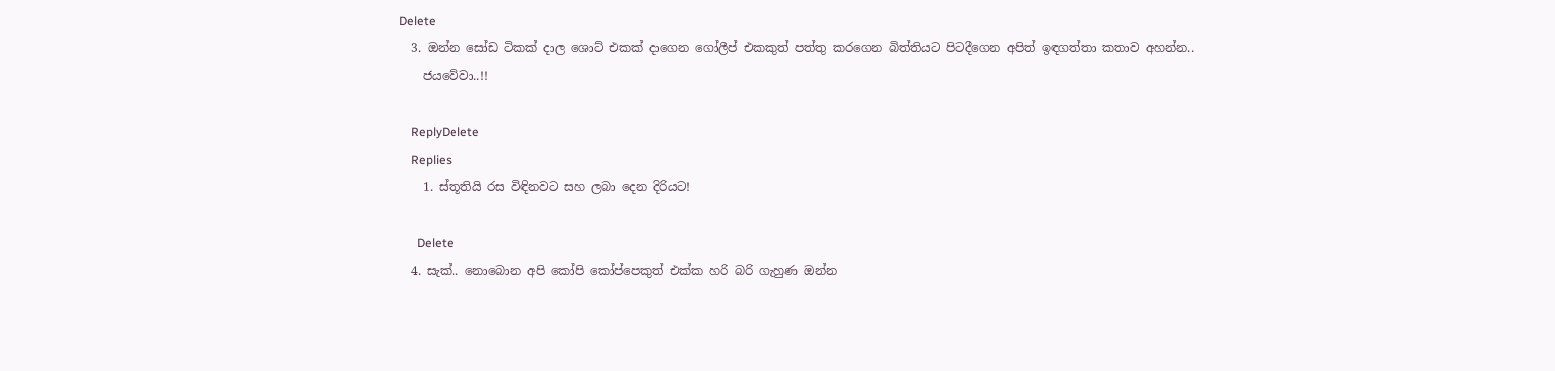Delete
  3. ඔන්න සෝඩ ටිකක් දාල ශොට් එකක් දාගෙන ගෝලීප් එකකුත් පත්තු කරගෙන බිත්තියට පිටදීගෙන අපිත් ඉඳගත්තා කතාව අහන්න..
    ජයවේවා..!!

    ReplyDelete
    Replies
    1. ස්තූතියි රස විඳිනවට සහ ලබා දෙන දිරියට!

      Delete
  4. සැක්.. නොබොන අපි කෝපි කෝප්පෙකුත් එක්ක හරි බරි ගැහුණ ඔන්න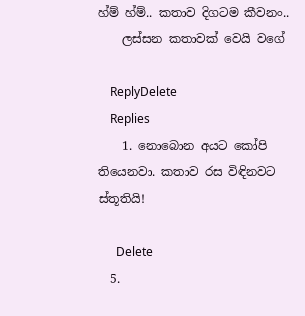හ්ම් හ්ම්.. කතාව දිගටම කීවනං..
    ලස්සන කතාවක් වෙයි වගේ

    ReplyDelete
    Replies
    1. නොබොන අයට කෝපි තියෙනවා. කතාව රස විඳිනවට ස්තූතියි!

      Delete
  5.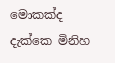මොකක්ද දැක්කෙ මිනිහ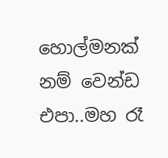හොල්මනක් නම් වෙන්ඩ එපා..මහ රෑ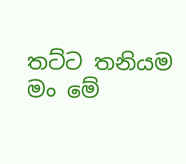තට්ට තනියම මං මේ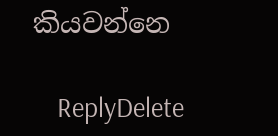කියවන්නෙ

    ReplyDelete